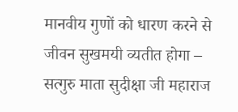मानवीय गुणों को धारण करने से जीवन सुखमयी व्यतीत होगा – सत्गुरु माता सुदीक्षा जी महाराज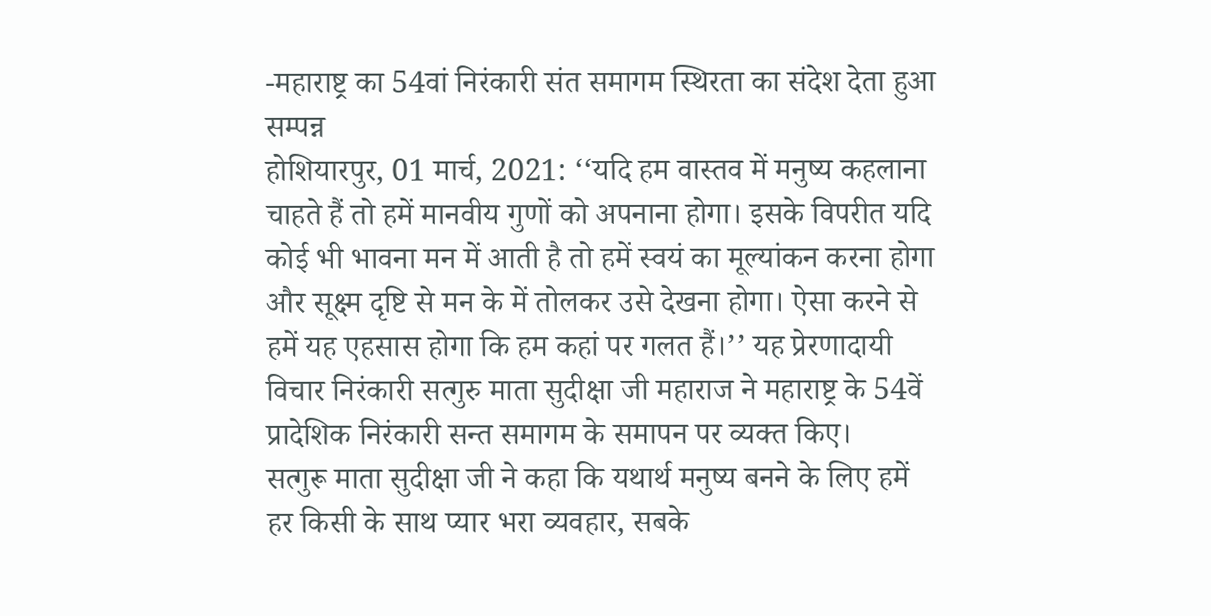-महाराष्ट्र का 54वां निरंकारी संत समागम स्थिरता का संदेश देता हुआ सम्पन्न
होशियारपुर, 01 मार्च, 2021: ‘‘यदि हम वास्तव में मनुष्य कहलाना चाहते हैं तो हमें मानवीय गुणों को अपनाना होगा। इसके विपरीत यदि कोई भी भावना मन में आती है तो हमें स्वयं का मूल्यांकन करना होगा और सूक्ष्म दृष्टि से मन के में तोलकर उसे देखना होगा। ऐसा करने से हमें यह एहसास होगा कि हम कहां पर गलत हैं।’’ यह प्रेरणादायी विचार निरंकारी सत्गुरु माता सुदीक्षा जी महाराज ने महाराष्ट्र के 54वें प्रादेशिक निरंकारी सन्त समागम के समापन पर व्यक्त किए।
सत्गुरू माता सुदीक्षा जी ने कहा कि यथार्थ मनुष्य बनने के लिए हमें हर किसी के साथ प्यार भरा व्यवहार, सबके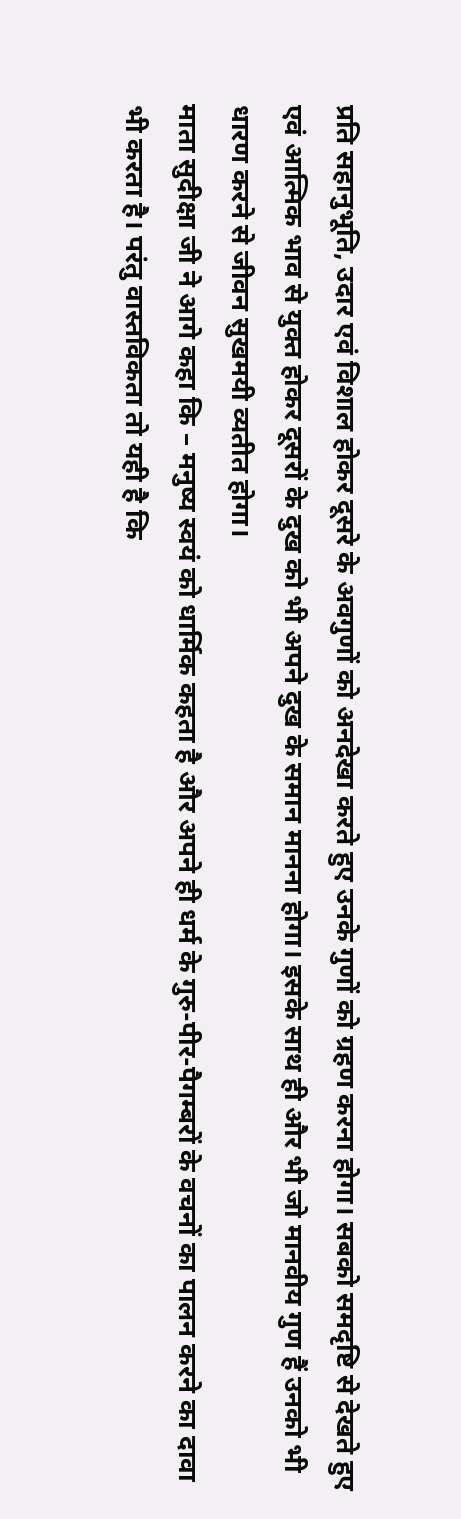प्रति सहानुभूति, उदार एवं विशाल होकर दूसरे के अवगुणों को अनदेखा करते हुए उनके गुणों को ग्रहण करना होगा। सबको समदृष्टि से देखते हुए एवं आत्मिक भाव से युक्त होकर दूसरों के दुख को भी अपने दुख के समान मानना होगा। इसके साथ ही और भी जो मानवीय गुण हैं उनको भी धारण करने से जीवन सुखमयी व्यतीत होगा।
माता सुदीक्षा जी ने आगे कहा कि – मनुष्य स्वयं को धार्मिक कहता है और अपने ही धर्म के गुरु-पीर-पैगम्बरों के वचनों का पालन करने का दावा भी करता है। परंतु वास्तविकता तो यही है कि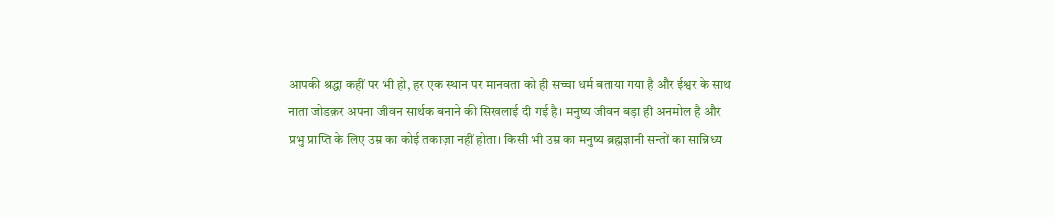आपकी श्रद्धा कहीं पर भी हो, हर एक स्थान पर मानवता को ही सच्चा धर्म बताया गया है और ईश्वर के साथ नाता जोडक़र अपना जीवन सार्थक बनाने की सिखलाई दी गई है। मनुष्य जीवन बड़ा ही अनमोल है और प्रभु प्राप्ति के लिए उम्र का कोई तकाज़ा नहीं होता। किसी भी उम्र का मनुष्य ब्रह्मज्ञानी सन्तों का सान्निध्य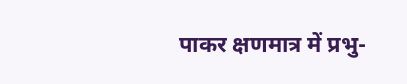पाकर क्षणमात्र में प्रभु-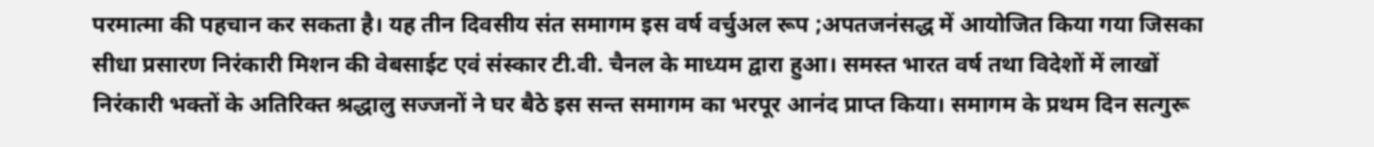परमात्मा की पहचान कर सकता है। यह तीन दिवसीय संत समागम इस वर्ष वर्चुअल रूप ;अपतजनंसद्ध में आयोजित किया गया जिसका सीधा प्रसारण निरंकारी मिशन की वेबसाईट एवं संस्कार टी.वी. चैनल के माध्यम द्वारा हुआ। समस्त भारत वर्ष तथा विदेशों में लाखों निरंकारी भक्तों के अतिरिक्त श्रद्धालु सज्जनों ने घर बैठे इस सन्त समागम का भरपूर आनंद प्राप्त किया। समागम के प्रथम दिन सत्गुरू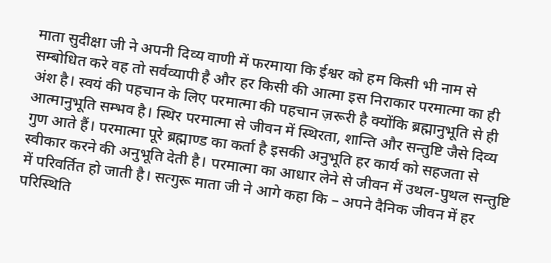माता सुदीक्षा जी ने अपनी दिव्य वाणी में फरमाया कि ईश्वर को हम किसी भी नाम से सम्बोधित करे वह तो सर्वव्यापी है और हर किसी की आत्मा इस निराकार परमात्मा का ही अंश है। स्वयं की पहचान के लिए परमात्मा की पहचान ज़रूरी है क्योंकि ब्रह्मानुभूति से ही आत्मानुभूति सम्भव है। स्थिर परमात्मा से जीवन में स्थिरता, शान्ति और सन्तुष्टि जैसे दिव्य गुण आते हैं। परमात्मा पूरे ब्रह्माण्ड का कर्ता है इसकी अनुभूति हर कार्य को सहजता से स्वीकार करने की अनुभूति देती है। परमात्मा का आधार लेने से जीवन में उथल-पुथल सन्तुष्टि में परिवर्तित हो जाती है। सत्गुरू माता जी ने आगे कहा कि – अपने दैनिक जीवन में हर परिस्थिति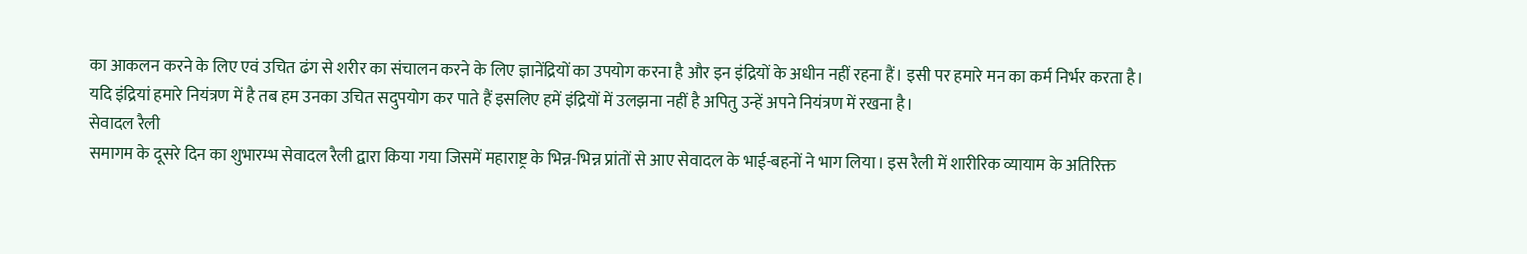का आकलन करने के लिए एवं उचित ढंग से शरीर का संचालन करने के लिए ज्ञानेंद्रियों का उपयोग करना है और इन इंद्रियों के अधीन नहीं रहना हैं। इसी पर हमारे मन का कर्म निर्भर करता है। यदि इंद्रियां हमारे नियंत्रण में है तब हम उनका उचित सदुपयोग कर पाते हैं इसलिए हमें इंद्रियों में उलझना नहीं है अपितु उन्हें अपने नियंत्रण में रखना है।
सेवादल रैली
समागम के दूसरे दिन का शुभारम्भ सेवादल रैली द्वारा किया गया जिसमें महाराष्ट्र के भिन्न-भिन्न प्रांतों से आए सेवादल के भाई-बहनों ने भाग लिया। इस रैली में शारीरिक व्यायाम के अतिरिक्त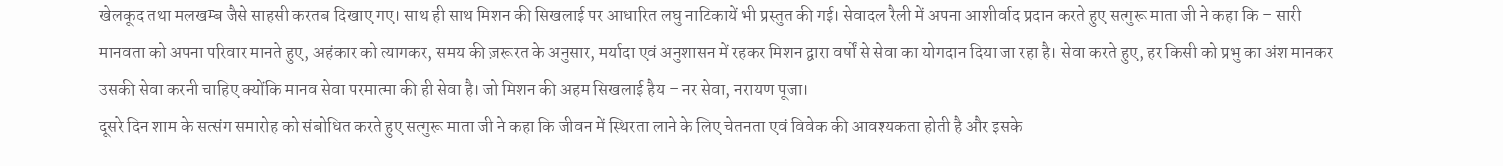खेलकूद तथा मलखम्ब जैसे साहसी करतब दिखाए गए। साथ ही साथ मिशन की सिखलाई पर आधारित लघु नाटिकायें भी प्रस्तुत की गई। सेवादल रैली में अपना आशीर्वाद प्रदान करते हुए सत्गुरू माता जी ने कहा कि – सारी मानवता को अपना परिवार मानते हुए, अहंकार को त्यागकर, समय की ज़रूरत के अनुसार, मर्यादा एवं अनुशासन में रहकर मिशन द्वारा वर्षों से सेवा का योगदान दिया जा रहा है। सेवा करते हुए, हर किसी को प्रभु का अंश मानकर उसकी सेवा करनी चाहिए क्योंकि मानव सेवा परमात्मा की ही सेवा है। जो मिशन की अहम सिखलाई हैय – नर सेवा, नरायण पूजा।
दूसरे दिन शाम के सत्संग समारोह को संबोधित करते हुए सत्गुरू माता जी ने कहा कि जीवन में स्थिरता लाने के लिए चेतनता एवं विवेक की आवश्यकता होती है और इसके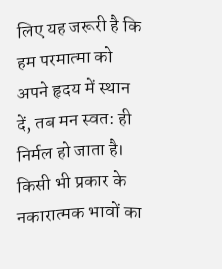लिए यह जरूरी है कि हम परमात्मा को अपने हृदय में स्थान दें, तब मन स्वत: ही निर्मल हो जाता है। किसी भी प्रकार के नकारात्मक भावों का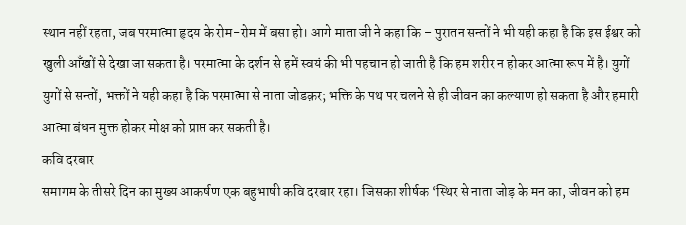स्थान नहीं रहता, जब परमात्मा हृदय के रोम-रोम में बसा हो। आगे माता जी ने कहा कि – पुरातन सन्तों ने भी यही कहा है कि इस ईश्वर को खुली आँखों से देखा जा सकता है। परमात्मा के दर्शन से हमें स्वयं की भी पहचान हो जाती है कि हम शरीर न होकर आत्मा रूप में है। युगों युगों से सन्तों, भक्तों ने यही कहा है कि परमात्मा से नाता जोडक़र; भक्ति के पथ पर चलने से ही जीवन का कल्याण हो सकता है और हमारी आत्मा बंधन मुक्त होकर मोक्ष को प्राप्त कर सकती है।
कवि दरबार
समागम के तीसरे दिन का मुख्य आकर्षण एक बहुभाषी कवि दरबार रहा। जिसका शीर्षक ‘स्थिर से नाता जोड़ के मन का, जीवन को हम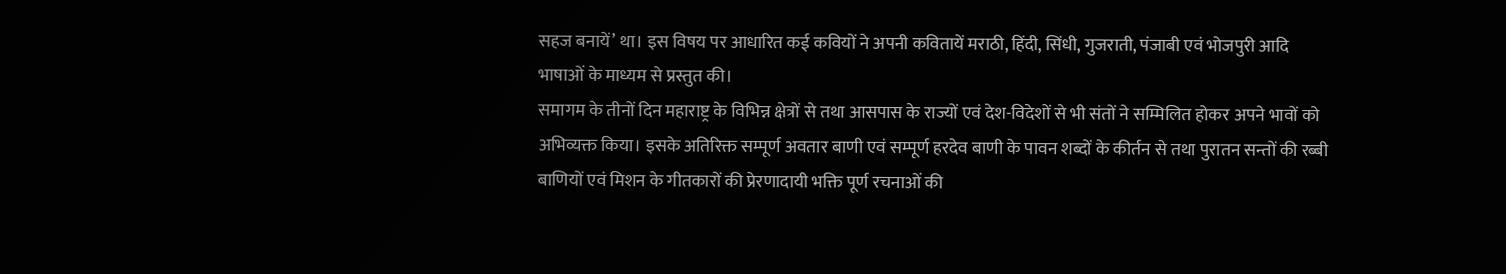सहज बनायें’ था। इस विषय पर आधारित कई कवियों ने अपनी कवितायें मराठी, हिंदी, सिंधी, गुजराती, पंजाबी एवं भोजपुरी आदि भाषाओं के माध्यम से प्रस्तुत की।
समागम के तीनों दिन महाराष्ट्र के विभिन्न क्षेत्रों से तथा आसपास के राज्यों एवं देश-विदेशों से भी संतों ने सम्मिलित होकर अपने भावों को अभिव्यक्त किया। इसके अतिरिक्त सम्पूर्ण अवतार बाणी एवं सम्पूर्ण हरदेव बाणी के पावन शब्दों के कीर्तन से तथा पुरातन सन्तों की रब्बी बाणियों एवं मिशन के गीतकारों की प्रेरणादायी भक्ति पूर्ण रचनाओं की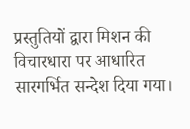प्रस्तुतियों द्वारा मिशन की विचारधारा पर आधारित सारगर्भित सन्देश दिया गया।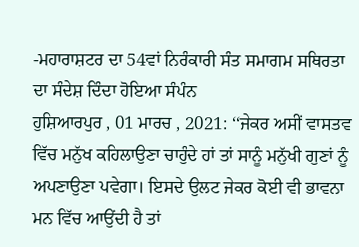-ਮਹਾਰਾਸ਼ਟਰ ਦਾ 54ਵਾਂ ਨਿਰੰਕਾਰੀ ਸੰਤ ਸਮਾਗਮ ਸਥਿਰਤਾ ਦਾ ਸੰਦੇਸ਼ ਦਿੰਦਾ ਹੋਇਆ ਸੰਪੰਨ
ਹੁਸ਼ਿਆਰਪੁਰ , 01 ਮਾਰਚ , 2021: ‘‘ਜੇਕਰ ਅਸੀਂ ਵਾਸਤਵ ਵਿੱਚ ਮਨੁੱਖ ਕਹਿਲਾਉਣਾ ਚਾਹੁੰਦੇ ਹਾਂ ਤਾਂ ਸਾਨੂੰ ਮਨੁੱਖੀ ਗੁਣਾਂ ਨੂੰ ਅਪਣਾਉਣਾ ਪਵੇਗਾ। ਇਸਦੇ ਉਲਟ ਜੇਕਰ ਕੋਈ ਵੀ ਭਾਵਨਾ ਮਨ ਵਿੱਚ ਆਉਂਦੀ ਹੈ ਤਾਂ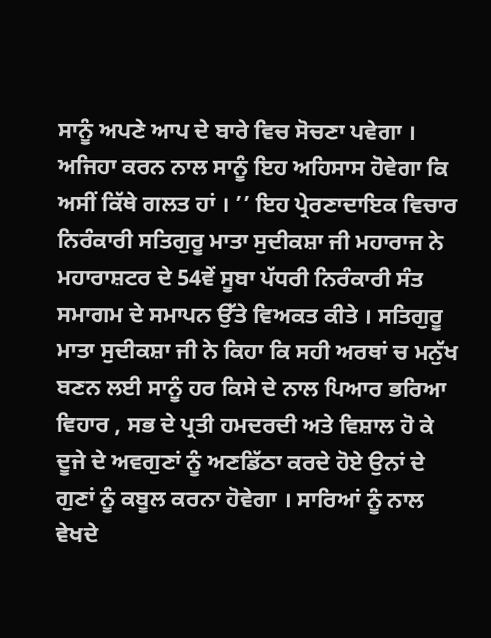ਸਾਨੂੰ ਅਪਣੇ ਆਪ ਦੇ ਬਾਰੇ ਵਿਚ ਸੋਚਣਾ ਪਵੇਗਾ । ਅਜਿਹਾ ਕਰਨ ਨਾਲ ਸਾਨੂੰ ਇਹ ਅਹਿਸਾਸ ਹੋਵੇਗਾ ਕਿ ਅਸੀਂ ਕਿੱਥੇ ਗਲਤ ਹਾਂ । ’’ ਇਹ ਪ੍ਰੇਰਣਾਦਾਇਕ ਵਿਚਾਰ ਨਿਰੰਕਾਰੀ ਸਤਿਗੁਰੂ ਮਾਤਾ ਸੁਦੀਕਸ਼ਾ ਜੀ ਮਹਾਰਾਜ ਨੇ ਮਹਾਰਾਸ਼ਟਰ ਦੇ 54ਵੇਂ ਸੂਬਾ ਪੱਧਰੀ ਨਿਰੰਕਾਰੀ ਸੰਤ ਸਮਾਗਮ ਦੇ ਸਮਾਪਨ ਉੱਤੇ ਵਿਅਕਤ ਕੀਤੇ । ਸਤਿਗੁਰੂ ਮਾਤਾ ਸੁਦੀਕਸ਼ਾ ਜੀ ਨੇ ਕਿਹਾ ਕਿ ਸਹੀ ਅਰਥਾਂ ਚ ਮਨੁੱਖ ਬਣਨ ਲਈ ਸਾਨੂੰ ਹਰ ਕਿਸੇ ਦੇ ਨਾਲ ਪਿਆਰ ਭਰਿਆ ਵਿਹਾਰ , ਸਭ ਦੇ ਪ੍ਰਤੀ ਹਮਦਰਦੀ ਅਤੇ ਵਿਸ਼ਾਲ ਹੋ ਕੇ ਦੂਜੇ ਦੇ ਅਵਗੁਣਾਂ ਨੂੰ ਅਣਡਿੱਠਾ ਕਰਦੇ ਹੋਏ ਉਨਾਂ ਦੇ ਗੁਣਾਂ ਨੂੰ ਕਬੂਲ ਕਰਨਾ ਹੋਵੇਗਾ । ਸਾਰਿਆਂ ਨੂੰ ਨਾਲ ਵੇਖਦੇ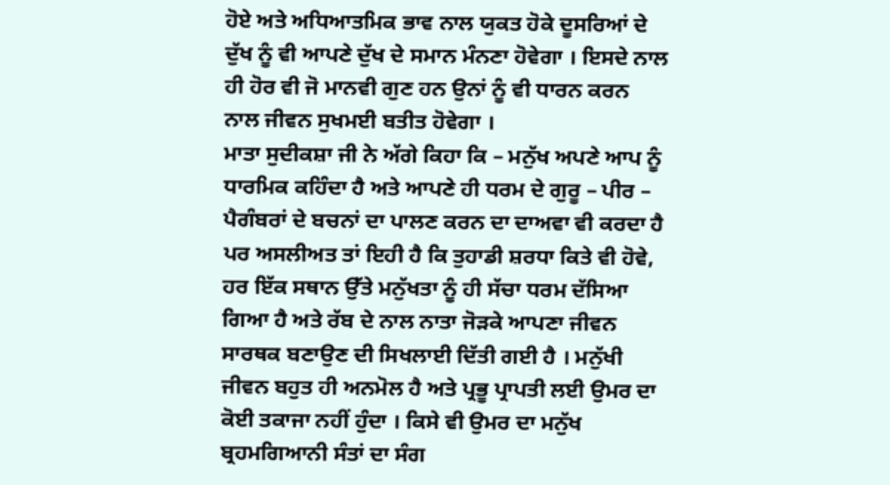ਹੋਏ ਅਤੇ ਅਧਿਆਤਮਿਕ ਭਾਵ ਨਾਲ ਯੁਕਤ ਹੋਕੇ ਦੂਸਰਿਆਂ ਦੇ ਦੁੱਖ ਨੂੰ ਵੀ ਆਪਣੇ ਦੁੱਖ ਦੇ ਸਮਾਨ ਮੰਨਣਾ ਹੋਵੇਗਾ । ਇਸਦੇ ਨਾਲ ਹੀ ਹੋਰ ਵੀ ਜੋ ਮਾਨਵੀ ਗੁਣ ਹਨ ਉਨਾਂ ਨੂੰ ਵੀ ਧਾਰਨ ਕਰਨ ਨਾਲ ਜੀਵਨ ਸੁਖਮਈ ਬਤੀਤ ਹੋਵੇਗਾ ।
ਮਾਤਾ ਸੁਦੀਕਸ਼ਾ ਜੀ ਨੇ ਅੱਗੇ ਕਿਹਾ ਕਿ – ਮਨੁੱਖ ਅਪਣੇ ਆਪ ਨੂੰ ਧਾਰਮਿਕ ਕਹਿੰਦਾ ਹੈ ਅਤੇ ਆਪਣੇ ਹੀ ਧਰਮ ਦੇ ਗੁਰੂ – ਪੀਰ – ਪੈਗੰਬਰਾਂ ਦੇ ਬਚਨਾਂ ਦਾ ਪਾਲਣ ਕਰਨ ਦਾ ਦਾਅਵਾ ਵੀ ਕਰਦਾ ਹੈ ਪਰ ਅਸਲੀਅਤ ਤਾਂ ਇਹੀ ਹੈ ਕਿ ਤੁਹਾਡੀ ਸ਼ਰਧਾ ਕਿਤੇ ਵੀ ਹੋਵੇ, ਹਰ ਇੱਕ ਸਥਾਨ ਉੱਤੇ ਮਨੁੱਖਤਾ ਨੂੰ ਹੀ ਸੱਚਾ ਧਰਮ ਦੱਸਿਆ ਗਿਆ ਹੈ ਅਤੇ ਰੱਬ ਦੇ ਨਾਲ ਨਾਤਾ ਜੋੜਕੇ ਆਪਣਾ ਜੀਵਨ ਸਾਰਥਕ ਬਣਾਉਣ ਦੀ ਸਿਖਲਾਈ ਦਿੱਤੀ ਗਈ ਹੈ । ਮਨੁੱਖੀ ਜੀਵਨ ਬਹੁਤ ਹੀ ਅਨਮੋਲ ਹੈ ਅਤੇ ਪ੍ਰਭੂ ਪ੍ਰਾਪਤੀ ਲਈ ਉਮਰ ਦਾ ਕੋਈ ਤਕਾਜਾ ਨਹੀਂ ਹੁੰਦਾ । ਕਿਸੇ ਵੀ ਉਮਰ ਦਾ ਮਨੁੱਖ ਬ੍ਰਹਮਗਿਆਨੀ ਸੰਤਾਂ ਦਾ ਸੰਗ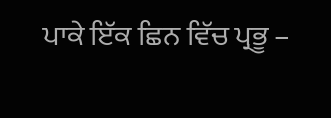ਪਾਕੇ ਇੱਕ ਛਿਨ ਵਿੱਚ ਪ੍ਰਭੂ –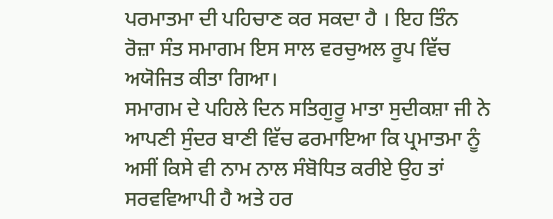ਪਰਮਾਤਮਾ ਦੀ ਪਹਿਚਾਣ ਕਰ ਸਕਦਾ ਹੈ । ਇਹ ਤਿੰਨ ਰੋਜ਼ਾ ਸੰਤ ਸਮਾਗਮ ਇਸ ਸਾਲ ਵਰਚੁਅਲ ਰੂਪ ਵਿੱਚ ਅਯੋਜਿਤ ਕੀਤਾ ਗਿਆ।
ਸਮਾਗਮ ਦੇ ਪਹਿਲੇ ਦਿਨ ਸਤਿਗੁਰੂ ਮਾਤਾ ਸੁਦੀਕਸ਼ਾ ਜੀ ਨੇ ਆਪਣੀ ਸੁੰਦਰ ਬਾਣੀ ਵਿੱਚ ਫਰਮਾਇਆ ਕਿ ਪ੍ਰਮਾਤਮਾ ਨੂੰ ਅਸੀਂ ਕਿਸੇ ਵੀ ਨਾਮ ਨਾਲ ਸੰਬੋਧਿਤ ਕਰੀਏ ਉਹ ਤਾਂ ਸਰਵਵਿਆਪੀ ਹੈ ਅਤੇ ਹਰ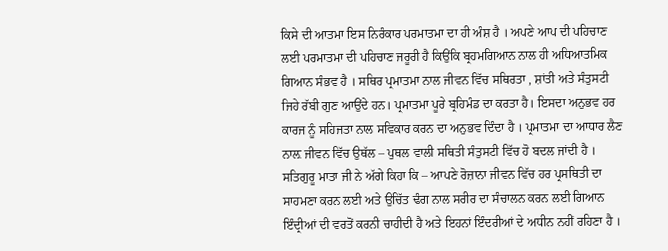ਕਿਸੇ ਦੀ ਆਤਮਾ ਇਸ ਨਿਰੰਕਾਰ ਪਰਮਾਤਮਾ ਦਾ ਹੀ ਅੰਸ਼ ਹੈ । ਅਪਣੇ ਆਪ ਦੀ ਪਹਿਚਾਣ ਲਈ ਪਰਮਾਤਮਾ ਦੀ ਪਹਿਚਾਣ ਜਰੂਰੀ ਹੈ ਕਿਉਂਕਿ ਬ੍ਰਹਮਗਿਆਨ ਨਾਲ ਹੀ ਅਧਿਆਤਮਿਕ ਗਿਆਨ ਸੰਭਵ ਹੈ । ਸਥਿਰ ਪ੍ਰਮਾਤਮਾ ਨਾਲ ਜੀਵਨ ਵਿੱਚ ਸਥਿਰਤਾ , ਸ਼ਾਂਤੀ ਅਤੇ ਸੰਤੁਸਟੀ ਜਿਹੇ ਰੱਬੀ ਗੁਣ ਆਉਂਦੇ ਹਨ। ਪ੍ਰਮਾਤਮਾ ਪੂਰੇ ਬ੍ਰਹਿਮੰਡ ਦਾ ਕਰਤਾ ਹੈ। ਇਸਦਾ ਅਨੁਭਵ ਹਰ ਕਾਰਜ ਨੂੰ ਸਹਿਜਤਾ ਨਾਲ ਸਵਿਕਾਰ ਕਰਨ ਦਾ ਅਨੁਭਵ ਦਿੰਦਾ ਹੈ । ਪ੍ਰਮਾਤਮਾ ਦਾ ਆਧਾਰ ਲੈਣ ਨਾਲ਼ ਜੀਵਨ ਵਿੱਚ ਉਥੱਲ – ਪੁਥਲ ਵਾਲੀ ਸਥਿਤੀ ਸੰਤੁਸਟੀ ਵਿੱਚ ਹੋ ਬਦਲ ਜਾਂਦੀ ਹੈ । ਸਤਿਗੁਰੂ ਮਾਤਾ ਜੀ ਨੇ ਅੱਗੇ ਕਿਹਾ ਕਿ – ਆਪਣੇ ਰੋਜ਼ਾਨਾ ਜੀਵਨ ਵਿੱਚ ਹਰ ਪ੍ਰਸਥਿਤੀ ਦਾ ਸਾਹਮਣਾ ਕਰਨ ਲਈ ਅਤੇ ਉਚਿੱਤ ਢੰਗ ਨਾਲ ਸਰੀਰ ਦਾ ਸੰਚਾਲਨ ਕਰਨ ਲਈ ਗਿਆਨ ਇੰਦ੍ਰੀਆਂ ਦੀ ਵਰਤੋਂ ਕਰਨੀ ਚਾਹੀਦੀ ਹੈ ਅਤੇ ਇਹਨਾਂ ਇੰਦਰੀਆਂ ਦੇ ਅਧੀਨ ਨਹੀਂ ਰਹਿਣਾ ਹੈ ।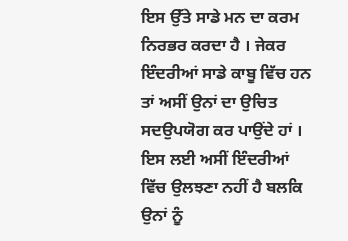ਇਸ ਉੱਤੇ ਸਾਡੇ ਮਨ ਦਾ ਕਰਮ ਨਿਰਭਰ ਕਰਦਾ ਹੈ । ਜੇਕਰ ਇੰਦਰੀਆਂ ਸਾਡੇ ਕਾਬੂ ਵਿੱਚ ਹਨ ਤਾਂ ਅਸੀਂ ਉਨਾਂ ਦਾ ਉਚਿਤ ਸਦਉਪਯੋਗ ਕਰ ਪਾਉਂਦੇ ਹਾਂ । ਇਸ ਲਈ ਅਸੀਂ ਇੰਦਰੀਆਂ ਵਿੱਚ ਉਲਝਣਾ ਨਹੀਂ ਹੈ ਬਲਕਿ ਉਨਾਂ ਨੂੰ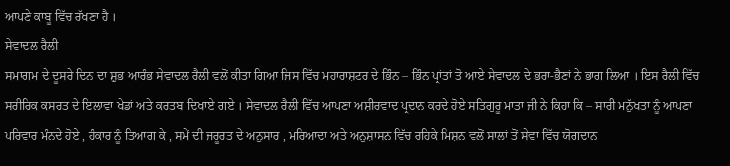ਆਪਣੇ ਕਾਬੂ ਵਿੱਚ ਰੱਖਣਾ ਹੈ ।
ਸੇਵਾਦਲ ਰੈਲੀ
ਸਮਾਗਮ ਦੇ ਦੂਸਰੇ ਦਿਨ ਦਾ ਸ਼ੁਭ ਆਰੰਭ ਸੇਵਾਦਲ ਰੈਲੀ ਵਲੋਂ ਕੀਤਾ ਗਿਆ ਜਿਸ ਵਿੱਚ ਮਹਾਰਾਸ਼ਟਰ ਦੇ ਭਿੰਨ – ਭਿੰਨ ਪ੍ਰਾਂਤਾਂ ਤੋ ਆਏ ਸੇਵਾਦਲ ਦੇ ਭਰਾ-ਭੈਣਾਂ ਨੇ ਭਾਗ ਲਿਆ । ਇਸ ਰੈਲੀ ਵਿੱਚ ਸਰੀਰਿਕ ਕਸਰਤ ਦੇ ਇਲਾਵਾ ਖੇਡਾਂ ਅਤੇ ਕਰਤਬ ਦਿਖਾਏ ਗਏ । ਸੇਵਾਦਲ ਰੈਲੀ ਵਿੱਚ ਆਪਣਾ ਅਸ਼ੀਰਵਾਦ ਪ੍ਰਦਾਨ ਕਰਦੇ ਹੋਏ ਸਤਿਗੁਰੂ ਮਾਤਾ ਜੀ ਨੇ ਕਿਹਾ ਕਿ – ਸਾਰੀ ਮਨੁੱਖਤਾ ਨੂੰ ਆਪਣਾ ਪਰਿਵਾਰ ਮੰਨਦੇ ਹੋਏ , ਹੰਕਾਰ ਨੂੰ ਤਿਆਗ ਕੇ , ਸਮੇਂ ਦੀ ਜਰੂਰਤ ਦੇ ਅਨੁਸਾਰ , ਮਰਿਆਦਾ ਅਤੇ ਅਨੁਸ਼ਾਸਨ ਵਿੱਚ ਰਹਿਕੇ ਮਿਸ਼ਨ ਵਲੋਂ ਸਾਲਾਂ ਤੋਂ ਸੇਵਾ ਵਿੱਚ ਯੋਗਦਾਨ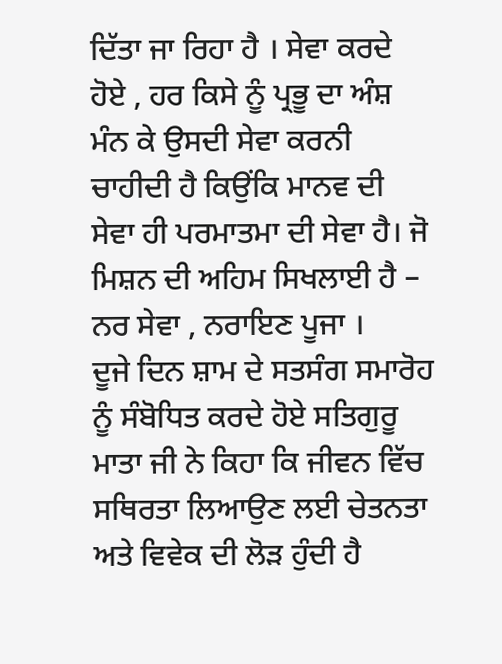ਦਿੱਤਾ ਜਾ ਰਿਹਾ ਹੈ । ਸੇਵਾ ਕਰਦੇ ਹੋਏ , ਹਰ ਕਿਸੇ ਨੂੰ ਪ੍ਰਭੂ ਦਾ ਅੰਸ਼ ਮੰਨ ਕੇ ਉਸਦੀ ਸੇਵਾ ਕਰਨੀ ਚਾਹੀਦੀ ਹੈ ਕਿਉਂਕਿ ਮਾਨਵ ਦੀ ਸੇਵਾ ਹੀ ਪਰਮਾਤਮਾ ਦੀ ਸੇਵਾ ਹੈ। ਜੋ ਮਿਸ਼ਨ ਦੀ ਅਹਿਮ ਸਿਖਲਾਈ ਹੈ – ਨਰ ਸੇਵਾ , ਨਰਾਇਣ ਪੂਜਾ ।
ਦੂਜੇ ਦਿਨ ਸ਼ਾਮ ਦੇ ਸਤਸੰਗ ਸਮਾਰੋਹ ਨੂੰ ਸੰਬੋਧਿਤ ਕਰਦੇ ਹੋਏ ਸਤਿਗੁਰੂ ਮਾਤਾ ਜੀ ਨੇ ਕਿਹਾ ਕਿ ਜੀਵਨ ਵਿੱਚ ਸਥਿਰਤਾ ਲਿਆਉਣ ਲਈ ਚੇਤਨਤਾ ਅਤੇ ਵਿਵੇਕ ਦੀ ਲੋੜ ਹੁੰਦੀ ਹੈ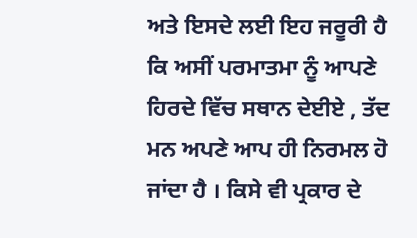ਅਤੇ ਇਸਦੇ ਲਈ ਇਹ ਜਰੂਰੀ ਹੈ ਕਿ ਅਸੀਂ ਪਰਮਾਤਮਾ ਨੂੰ ਆਪਣੇ ਹਿਰਦੇ ਵਿੱਚ ਸਥਾਨ ਦੇਈਏ , ਤੱਦ ਮਨ ਅਪਣੇ ਆਪ ਹੀ ਨਿਰਮਲ ਹੋ ਜਾਂਦਾ ਹੈ । ਕਿਸੇ ਵੀ ਪ੍ਰਕਾਰ ਦੇ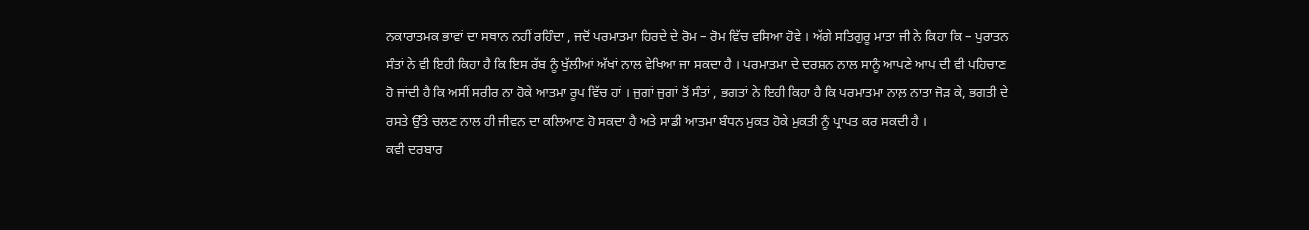ਨਕਾਰਾਤਮਕ ਭਾਵਾਂ ਦਾ ਸਥਾਨ ਨਹੀਂ ਰਹਿੰਦਾ , ਜਦੋਂ ਪਰਮਾਤਮਾ ਹਿਰਦੇ ਦੇ ਰੋਮ – ਰੋਮ ਵਿੱਚ ਵਸਿਆ ਹੋਵੇ । ਅੱਗੇ ਸਤਿਗੁਰੂ ਮਾਤਾ ਜੀ ਨੇ ਕਿਹਾ ਕਿ – ਪੁਰਾਤਨ ਸੰਤਾਂ ਨੇ ਵੀ ਇਹੀ ਕਿਹਾ ਹੈ ਕਿ ਇਸ ਰੱਬ ਨੂੰ ਖੁੱਲੀਆਂ ਅੱਖਾਂ ਨਾਲ ਵੇਖਿਆ ਜਾ ਸਕਦਾ ਹੈ । ਪਰਮਾਤਮਾ ਦੇ ਦਰਸ਼ਨ ਨਾਲ ਸਾਨੂੰ ਆਪਣੇ ਆਪ ਦੀ ਵੀ ਪਹਿਚਾਣ ਹੋ ਜਾਂਦੀ ਹੈ ਕਿ ਅਸੀਂ ਸਰੀਰ ਨਾ ਹੋਕੇ ਆਤਮਾ ਰੂਪ ਵਿੱਚ ਹਾਂ । ਜੁਗਾਂ ਜੁਗਾਂ ਤੋਂ ਸੰਤਾਂ , ਭਗਤਾਂ ਨੇ ਇਹੀ ਕਿਹਾ ਹੈ ਕਿ ਪਰਮਾਤਮਾ ਨਾਲ਼ ਨਾਤਾ ਜੋੜ ਕੇ, ਭਗਤੀ ਦੇ ਰਸਤੇ ਉੱਤੇ ਚਲਣ ਨਾਲ ਹੀ ਜੀਵਨ ਦਾ ਕਲਿਆਣ ਹੋ ਸਕਦਾ ਹੈ ਅਤੇ ਸਾਡੀ ਆਤਮਾ ਬੰਧਨ ਮੁਕਤ ਹੋਕੇ ਮੁਕਤੀ ਨੂੰ ਪ੍ਰਾਪਤ ਕਰ ਸਕਦੀ ਹੈ ।
ਕਵੀ ਦਰਬਾਰ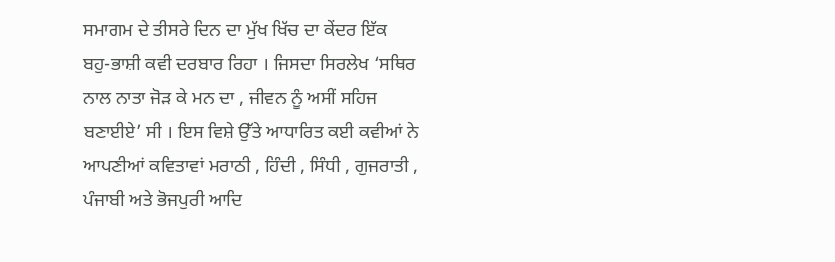ਸਮਾਗਮ ਦੇ ਤੀਸਰੇ ਦਿਨ ਦਾ ਮੁੱਖ ਖਿੱਚ ਦਾ ਕੇਂਦਰ ਇੱਕ ਬਹੁ-ਭਾਸ਼ੀ ਕਵੀ ਦਰਬਾਰ ਰਿਹਾ । ਜਿਸਦਾ ਸਿਰਲੇਖ ‘ਸਥਿਰ ਨਾਲ ਨਾਤਾ ਜੋੜ ਕੇ ਮਨ ਦਾ , ਜੀਵਨ ਨੂੰ ਅਸੀਂ ਸਹਿਜ ਬਣਾਈਏ’ ਸੀ । ਇਸ ਵਿਸ਼ੇ ਉੱਤੇ ਆਧਾਰਿਤ ਕਈ ਕਵੀਆਂ ਨੇ ਆਪਣੀਆਂ ਕਵਿਤਾਵਾਂ ਮਰਾਠੀ , ਹਿੰਦੀ , ਸਿੰਧੀ , ਗੁਜਰਾਤੀ , ਪੰਜਾਬੀ ਅਤੇ ਭੋਜਪੁਰੀ ਆਦਿ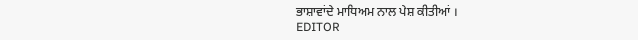ਭਾਸ਼ਾਵਾਂਦੇ ਮਾਧਿਅਮ ਨਾਲ ਪੇਸ਼ ਕੀਤੀਆਂ ।
EDITOR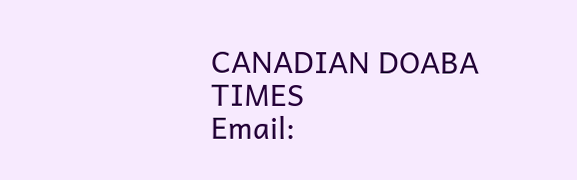CANADIAN DOABA TIMES
Email: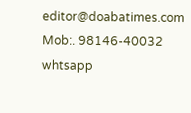editor@doabatimes.com
Mob:. 98146-40032 whtsapp